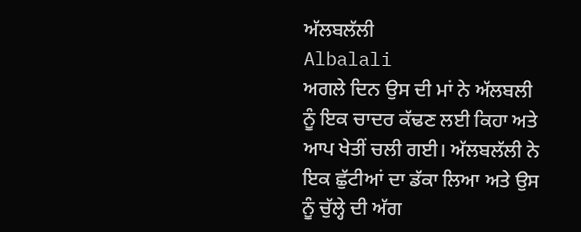ਅੱਲਬਲੱਲੀ
Albalali
ਅਗਲੇ ਦਿਨ ਉਸ ਦੀ ਮਾਂ ਨੇ ਅੱਲਬਲੀ ਨੂੰ ਇਕ ਚਾਦਰ ਕੱਢਣ ਲਈ ਕਿਹਾ ਅਤੇ ਆਪ ਖੇਤੀਂ ਚਲੀ ਗਈ। ਅੱਲਬਲੱਲੀ ਨੇ ਇਕ ਛੁੱਟੀਆਂ ਦਾ ਡੱਕਾ ਲਿਆ ਅਤੇ ਉਸ ਨੂੰ ਚੁੱਲ੍ਹੇ ਦੀ ਅੱਗ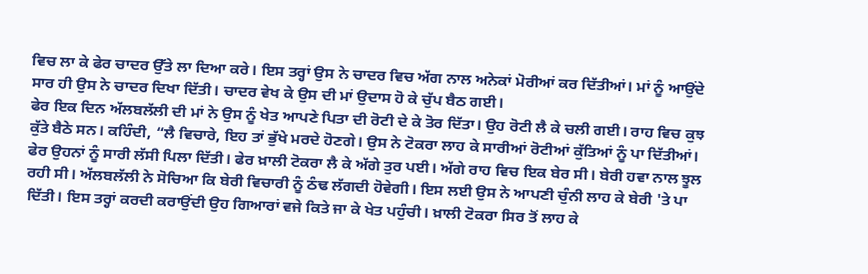ਵਿਚ ਲਾ ਕੇ ਫੇਰ ਚਾਦਰ ਉੱਤੇ ਲਾ ਦਿਆ ਕਰੇ। ਇਸ ਤਰ੍ਹਾਂ ਉਸ ਨੇ ਚਾਦਰ ਵਿਚ ਅੱਗ ਨਾਲ ਅਨੇਕਾਂ ਮੋਰੀਆਂ ਕਰ ਦਿੱਤੀਆਂ। ਮਾਂ ਨੂੰ ਆਉਂਦੇ ਸਾਰ ਹੀ ਉਸ ਨੇ ਚਾਦਰ ਦਿਖਾ ਦਿੱਤੀ। ਚਾਦਰ ਵੇਖ ਕੇ ਉਸ ਦੀ ਮਾਂ ਉਦਾਸ ਹੋ ਕੇ ਚੁੱਪ ਬੈਠ ਗਈ।
ਫੇਰ ਇਕ ਦਿਨ ਅੱਲਬਲੱਲੀ ਦੀ ਮਾਂ ਨੇ ਉਸ ਨੂੰ ਖੇਤ ਆਪਣੇ ਪਿਤਾ ਦੀ ਰੋਟੀ ਦੇ ਕੇ ਤੋਰ ਦਿੱਤਾ। ਉਹ ਰੋਟੀ ਲੈ ਕੇ ਚਲੀ ਗਈ। ਰਾਹ ਵਿਚ ਕੁਝ ਕੁੱਤੇ ਬੈਠੇ ਸਨ। ਕਹਿੰਦੀ, “ਲੈ ਵਿਚਾਰੇ, ਇਹ ਤਾਂ ਭੁੱਖੇ ਮਰਦੇ ਹੋਣਗੇ। ਉਸ ਨੇ ਟੋਕਰਾ ਲਾਹ ਕੇ ਸਾਰੀਆਂ ਰੋਟੀਆਂ ਕੁੱਤਿਆਂ ਨੂੰ ਪਾ ਦਿੱਤੀਆਂ। ਫੇਰ ਉਹਨਾਂ ਨੂੰ ਸਾਰੀ ਲੱਸੀ ਪਿਲਾ ਦਿੱਤੀ। ਫੇਰ ਖ਼ਾਲੀ ਟੋਕਰਾ ਲੈ ਕੇ ਅੱਗੇ ਤੁਰ ਪਈ। ਅੱਗੇ ਰਾਹ ਵਿਚ ਇਕ ਬੇਰ ਸੀ। ਬੇਰੀ ਹਵਾ ਨਾਲ ਝੂਲ ਰਹੀ ਸੀ। ਅੱਲਬਲੱਲੀ ਨੇ ਸੋਚਿਆ ਕਿ ਬੇਰੀ ਵਿਚਾਰੀ ਨੂੰ ਠੰਢ ਲੱਗਦੀ ਹੋਵੇਗੀ। ਇਸ ਲਈ ਉਸ ਨੇ ਆਪਣੀ ਚੁੰਨੀ ਲਾਹ ਕੇ ਬੇਰੀ 'ਤੇ ਪਾ ਦਿੱਤੀ। ਇਸ ਤਰ੍ਹਾਂ ਕਰਦੀ ਕਰਾਉਂਦੀ ਉਹ ਗਿਆਰਾਂ ਵਜੇ ਕਿਤੇ ਜਾ ਕੇ ਖੇਤ ਪਹੁੰਚੀ। ਖ਼ਾਲੀ ਟੋਕਰਾ ਸਿਰ ਤੋਂ ਲਾਹ ਕੇ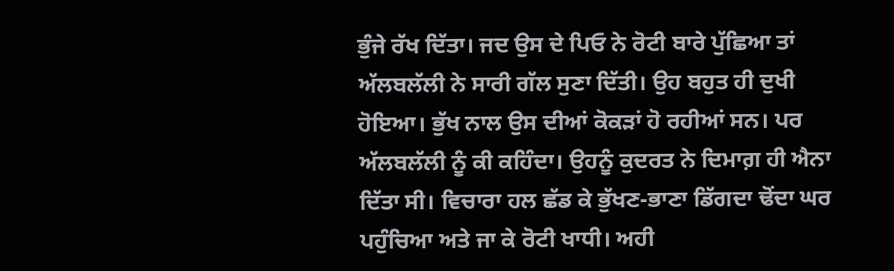ਭੁੰਜੇ ਰੱਖ ਦਿੱਤਾ। ਜਦ ਉਸ ਦੇ ਪਿਓ ਨੇ ਰੋਟੀ ਬਾਰੇ ਪੁੱਛਿਆ ਤਾਂ ਅੱਲਬਲੱਲੀ ਨੇ ਸਾਰੀ ਗੱਲ ਸੁਣਾ ਦਿੱਤੀ। ਉਹ ਬਹੁਤ ਹੀ ਦੁਖੀ ਹੋਇਆ। ਭੁੱਖ ਨਾਲ ਉਸ ਦੀਆਂ ਕੋਕੜਾਂ ਹੋ ਰਹੀਆਂ ਸਨ। ਪਰ ਅੱਲਬਲੱਲੀ ਨੂੰ ਕੀ ਕਹਿੰਦਾ। ਉਹਨੂੰ ਕੁਦਰਤ ਨੇ ਦਿਮਾਗ਼ ਹੀ ਐਨਾ ਦਿੱਤਾ ਸੀ। ਵਿਚਾਰਾ ਹਲ ਛੱਡ ਕੇ ਭੁੱਖਣ-ਭਾਣਾ ਡਿੱਗਦਾ ਢੋਂਦਾ ਘਰ ਪਹੁੰਚਿਆ ਅਤੇ ਜਾ ਕੇ ਰੋਟੀ ਖਾਧੀ। ਅਹੀ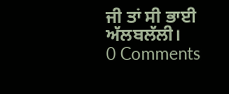ਜੀ ਤਾਂ ਸੀ ਭਾਈ ਅੱਲਬਲੱਲੀ।
0 Comments